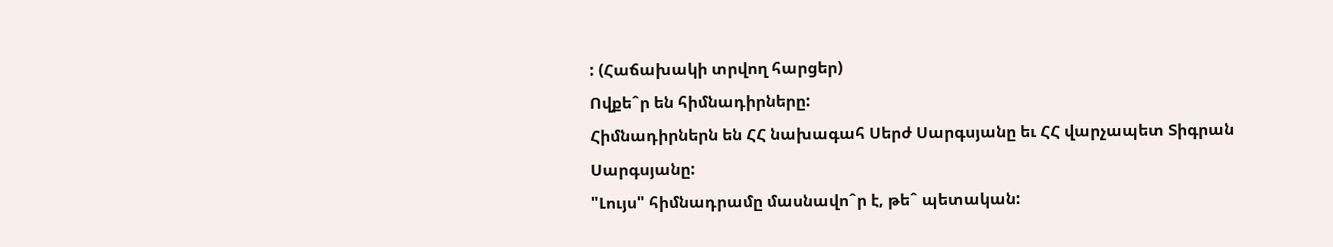: (Հաճախակի տրվող հարցեր)
Ովքեˆր են հիմնադիրները:
Հիմնադիրներն են ՀՀ նախագահ Սերժ Սարգսյանը եւ ՀՀ վարչապետ Տիգրան Սարգսյանը:
"Լույս" հիմնադրամը մասնավոˆր է, թեˆ պետական: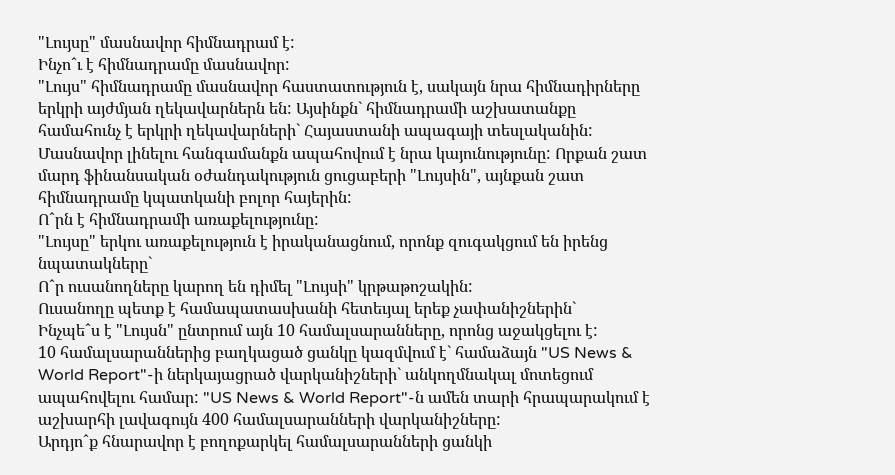"Լույսը" մասնավոր հիմնադրամ է:
Ինչոˆւ է հիմնադրամը մասնավոր:
"Լույս" հիմնադրամը մասնավոր հաստատություն է, սակայն նրա հիմնադիրները երկրի այժմյան ղեկավարներն են: Այսինքն` հիմնադրամի աշխատանքը համահունչ է երկրի ղեկավարների` Հայաստանի ապագայի տեսլականին: Մասնավոր լինելու հանգամանքն ապահովում է նրա կայունությունը: Որքան շատ մարդ ֆինանսական օժանդակություն ցուցաբերի "Լույսին", այնքան շատ հիմնադրամը կպատկանի բոլոր հայերին:
Ոˆրն է հիմնադրամի առաքելությունը:
"Լույսը" երկու առաքելություն է իրականացնում, որոնք զուգակցում են իրենց նպատակները`
Ոˆր ուսանողները կարող են դիմել "Լույսի" կրթաթոշակին:
Ուսանողը պետք է համապատասխանի հետեւյալ երեք չափանիշներին`
Ինչպեˆս է "Լույսն" ընտրում այն 10 համալսարանները, որոնց աջակցելու է:
10 համալսարաններից բաղկացած ցանկը կազմվում է` համաձայն "US News & World Report"-ի ներկայացրած վարկանիշների` անկողմնակալ մոտեցում ապահովելու համար: "US News & World Report"-ն ամեն տարի հրապարակում է աշխարհի լավագույն 400 համալսարանների վարկանիշները:
Արդյոˆք հնարավոր է բողոքարկել համալսարանների ցանկի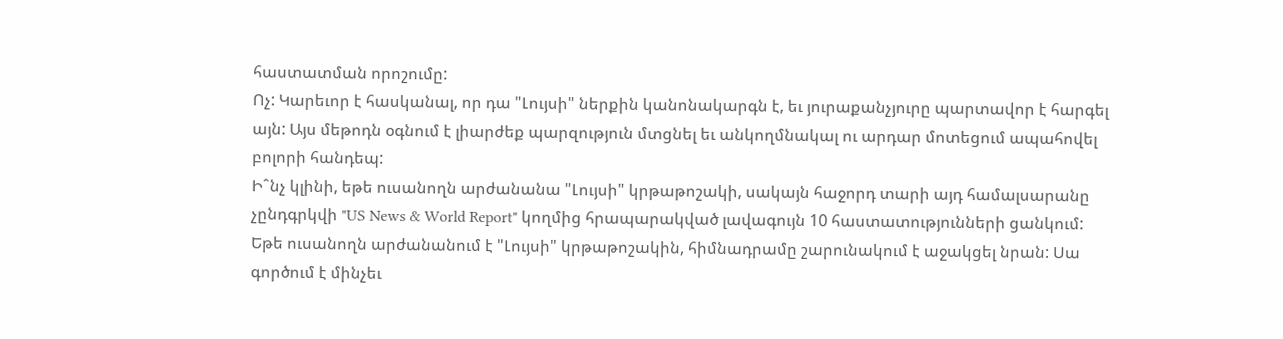հաստատման որոշումը:
Ոչ: Կարեւոր է հասկանալ, որ դա "Լույսի" ներքին կանոնակարգն է, եւ յուրաքանչյուրը պարտավոր է հարգել այն: Այս մեթոդն օգնում է լիարժեք պարզություն մտցնել եւ անկողմնակալ ու արդար մոտեցում ապահովել բոլորի հանդեպ:
Իˆնչ կլինի, եթե ուսանողն արժանանա "Լույսի" կրթաթոշակի, սակայն հաջորդ տարի այդ համալսարանը չընդգրկվի "US News & World Report" կողմից հրապարակված լավագույն 10 հաստատությունների ցանկում:
Եթե ուսանողն արժանանում է "Լույսի" կրթաթոշակին, հիմնադրամը շարունակում է աջակցել նրան: Սա գործում է մինչեւ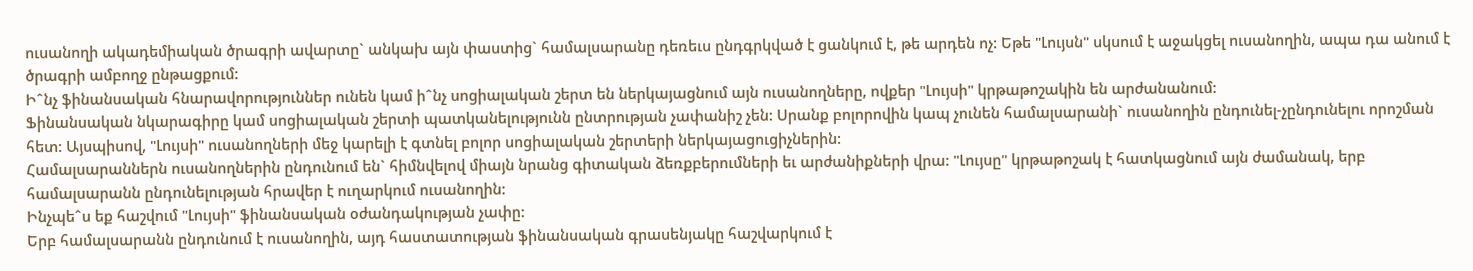ուսանողի ակադեմիական ծրագրի ավարտը` անկախ այն փաստից` համալսարանը դեռեւս ընդգրկված է ցանկում է, թե արդեն ոչ: Եթե "Լույսն" սկսում է աջակցել ուսանողին, ապա դա անում է ծրագրի ամբողջ ընթացքում:
Իˆնչ ֆինանսական հնարավորություններ ունեն կամ իˆնչ սոցիալական շերտ են ներկայացնում այն ուսանողները, ովքեր "Լույսի" կրթաթոշակին են արժանանում:
Ֆինանսական նկարագիրը կամ սոցիալական շերտի պատկանելությունն ընտրության չափանիշ չեն: Սրանք բոլորովին կապ չունեն համալսարանի` ուսանողին ընդունել-չընդունելու որոշման հետ: Այսպիսով, "Լույսի" ուսանողների մեջ կարելի է գտնել բոլոր սոցիալական շերտերի ներկայացուցիչներին:
Համալսարաններն ուսանողներին ընդունում են` հիմնվելով միայն նրանց գիտական ձեռքբերումների եւ արժանիքների վրա: "Լույսը" կրթաթոշակ է հատկացնում այն ժամանակ, երբ համալսարանն ընդունելության հրավեր է ուղարկում ուսանողին:
Ինչպեˆս եք հաշվում "Լույսի" ֆինանսական օժանդակության չափը:
Երբ համալսարանն ընդունում է ուսանողին, այդ հաստատության ֆինանսական գրասենյակը հաշվարկում է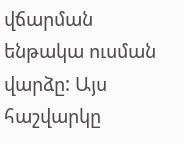վճարման ենթակա ուսման վարձը: Այս հաշվարկը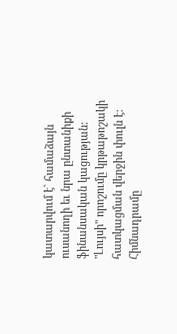կատարվում է` համաձայն ուսանողի եւ նրա ընտանիքի ֆինանսական կացության: "Լույսի" որոշումը կրթաթոշակի հատկացման վերջին փուլն է: Հիմնադրամը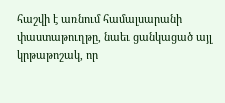հաշվի է առնում համալսարանի փաստաթուղթը, նաեւ ցանկացած այլ կրթաթոշակ, որ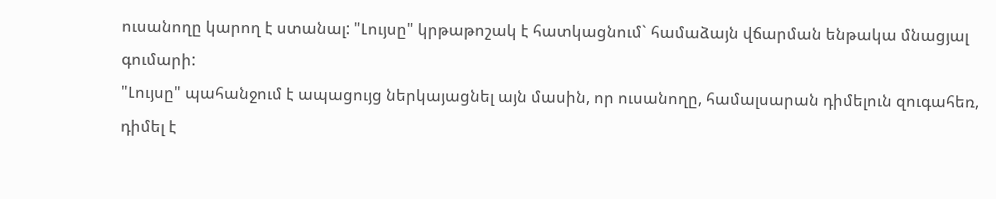ուսանողը կարող է ստանալ: "Լույսը" կրթաթոշակ է հատկացնում` համաձայն վճարման ենթակա մնացյալ գումարի:
"Լույսը" պահանջում է ապացույց ներկայացնել այն մասին, որ ուսանողը, համալսարան դիմելուն զուգահեռ, դիմել է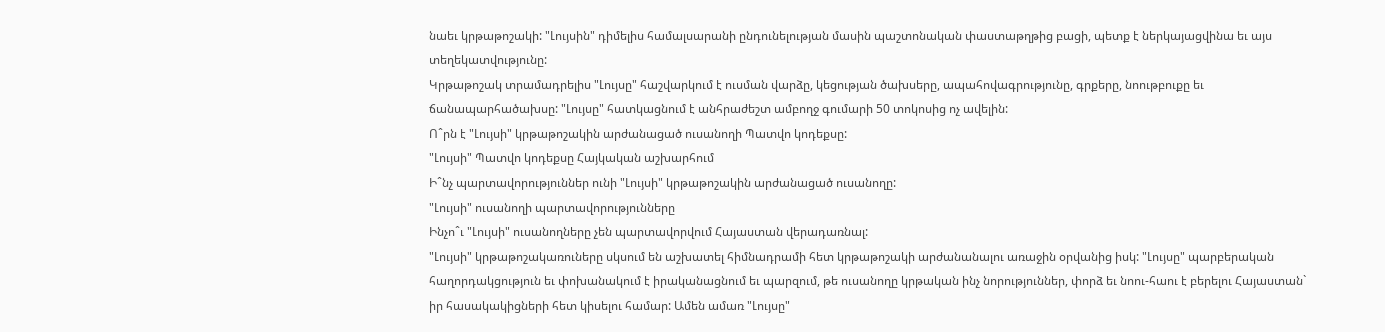նաեւ կրթաթոշակի: "Լույսին" դիմելիս համալսարանի ընդունելության մասին պաշտոնական փաստաթղթից բացի, պետք է ներկայացվինա եւ այս տեղեկատվությունը:
Կրթաթոշակ տրամադրելիս "Լույսը" հաշվարկում է ուսման վարձը, կեցության ծախսերը, ապահովագրությունը, գրքերը, նոութբուքը եւ ճանապարհածախսը: "Լույսը" հատկացնում է անհրաժեշտ ամբողջ գումարի 50 տոկոսից ոչ ավելին:
Ոˆրն է "Լույսի" կրթաթոշակին արժանացած ուսանողի Պատվո կոդեքսը:
"Լույսի" Պատվո կոդեքսը Հայկական աշխարհում
Իˆնչ պարտավորություններ ունի "Լույսի" կրթաթոշակին արժանացած ուսանողը:
"Լույսի" ուսանողի պարտավորությունները
Ինչոˆւ "Լույսի" ուսանողները չեն պարտավորվում Հայաստան վերադառնալ:
"Լույսի" կրթաթոշակառուները սկսում են աշխատել հիմնադրամի հետ կրթաթոշակի արժանանալու առաջին օրվանից իսկ: "Լույսը" պարբերական հաղորդակցություն եւ փոխանակում է իրականացնում եւ պարզում, թե ուսանողը կրթական ինչ նորություններ, փորձ եւ նոու-հաու է բերելու Հայաստան` իր հասակակիցների հետ կիսելու համար: Ամեն ամառ "Լույսը"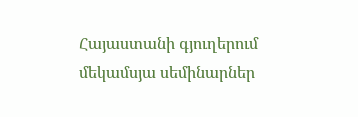Հայաստանի գյուղերում մեկամսյա սեմինարներ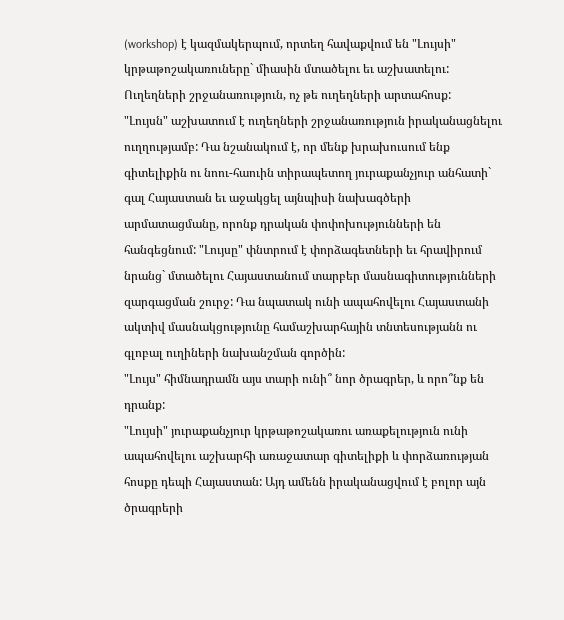(workshop) է կազմակերպում, որտեղ հավաքվում են "Լույսի" կրթաթոշակառուները` միասին մտածելու եւ աշխատելու:
Ուղեղների շրջանառություն, ոչ թե ուղեղների արտահոսք:
"Լույսն" աշխատում է ուղեղների շրջանառություն իրականացնելու ուղղությամբ: Դա նշանակում է, որ մենք խրախուսում ենք գիտելիքին ու նոու-հաուին տիրապետող յուրաքանչյուր անհատի` գալ Հայաստան եւ աջակցել այնպիսի նախագծերի արմատացմանը, որոնք դրական փոփոխությունների են հանգեցնում: "Լույսը" փնտրում է փորձագետների եւ հրավիրում նրանց` մտածելու Հայաստանում տարբեր մասնագիտությունների զարգացման շուրջ: Դա նպատակ ունի ապահովելու Հայաստանի ակտիվ մասնակցությունը համաշխարհային տնտեսությանն ու գլոբալ ուղիների նախանշման գործին:
"Լույս" հիմնադրամն այս տարի ունի՞ նոր ծրագրեր, և որո՞նք են դրանք:
"Լույսի" յուրաքանչյուր կրթաթոշակառու առաքելություն ունի ապահովելու աշխարհի առաջատար գիտելիքի և փորձառության հոսքը դեպի Հայաստան: Այդ ամենն իրականացվում է բոլոր այն ծրագրերի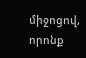միջոցով, որոնք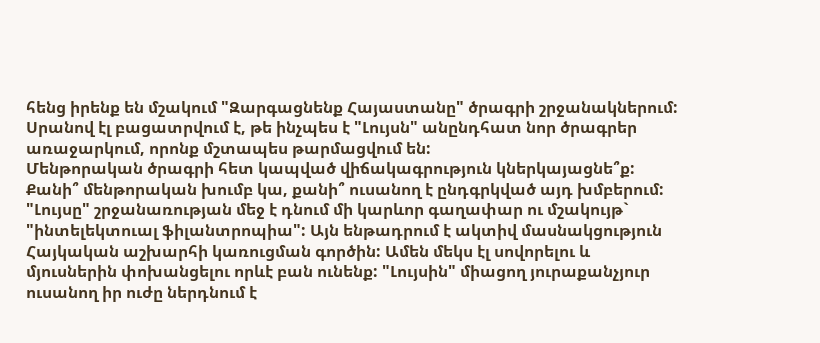հենց իրենք են մշակում "Զարգացնենք Հայաստանը" ծրագրի շրջանակներում: Սրանով էլ բացատրվում է, թե ինչպես է "Լույսն" անընդհատ նոր ծրագրեր առաջարկում, որոնք մշտապես թարմացվում են:
Մենթորական ծրագրի հետ կապված վիճակագրություն կներկայացնե՞ք: Քանի՞ մենթորական խումբ կա, քանի՞ ուսանող է ընդգրկված այդ խմբերում:
"Լույսը" շրջանառության մեջ է դնում մի կարևոր գաղափար ու մշակույթ` "ինտելեկտուալ ֆիլանտրոպիա": Այն ենթադրում է ակտիվ մասնակցություն Հայկական աշխարհի կառուցման գործին: Ամեն մեկս էլ սովորելու և մյուսներին փոխանցելու որևէ բան ունենք: "Լույսին" միացող յուրաքանչյուր ուսանող իր ուժը ներդնում է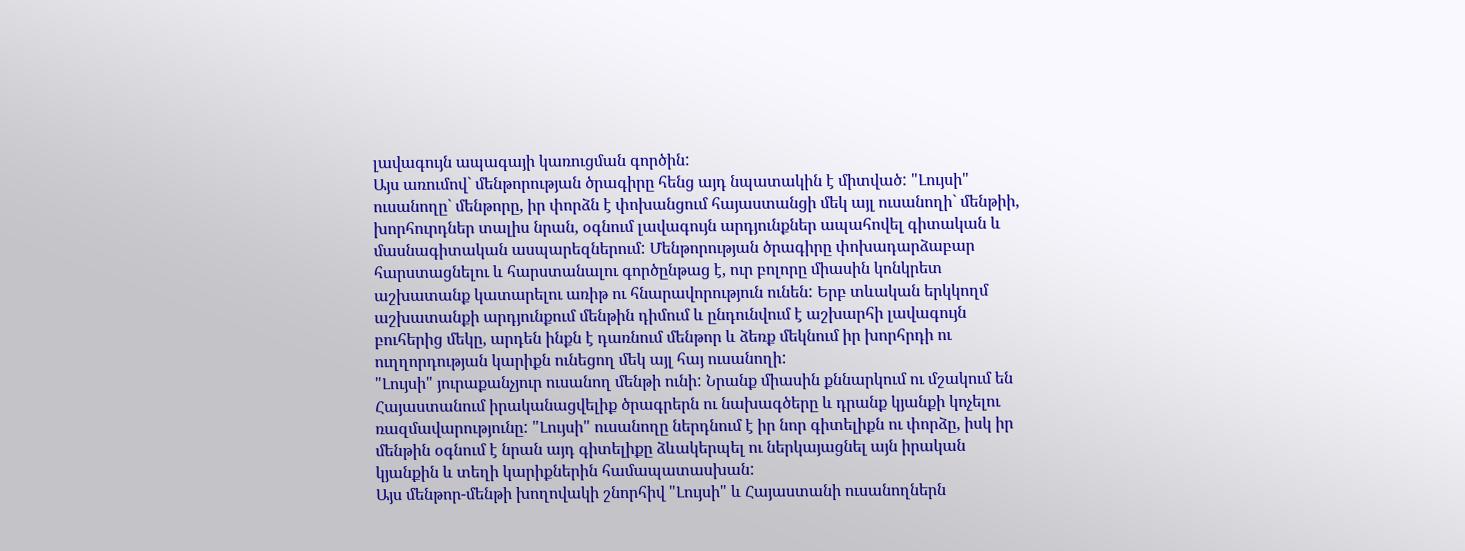լավագույն ապագայի կառուցման գործին:
Այս առումով` մենթորության ծրագիրը հենց այդ նպատակին է միտված: "Լույսի" ուսանողը` մենթորը, իր փորձն է փոխանցում հայաստանցի մեկ այլ ուսանողի` մենթիի, խորհուրդներ տալիս նրան, օգնում լավագույն արդյունքներ ապահովել գիտական և մասնագիտական ասպարեզներում: Մենթորության ծրագիրը փոխադարձաբար հարստացնելու և հարստանալու գործընթաց է, ուր բոլորը միասին կոնկրետ աշխատանք կատարելու առիթ ու հնարավորություն ունեն: Երբ տևական երկկողմ աշխատանքի արդյունքում մենթին դիմում և ընդունվում է աշխարհի լավագույն բուհերից մեկը, արդեն ինքն է դառնում մենթոր և ձեռք մեկնում իր խորհրդի ու ուղղորդության կարիքն ունեցող մեկ այլ հայ ուսանողի:
"Լույսի" յուրաքանչյուր ուսանող մենթի ունի: Նրանք միասին քննարկում ու մշակում են Հայաստանում իրականացվելիք ծրագրերն ու նախագծերը և դրանք կյանքի կոչելու ռազմավարությունը: "Լույսի" ուսանողը ներդնում է իր նոր գիտելիքն ու փորձը, իսկ իր մենթին օգնում է նրան այդ գիտելիքը ձևակերպել ու ներկայացնել այն իրական կյանքին և տեղի կարիքներին համապատասխան:
Այս մենթոր-մենթի խողովակի շնորհիվ "Լույսի" և Հայաստանի ուսանողներն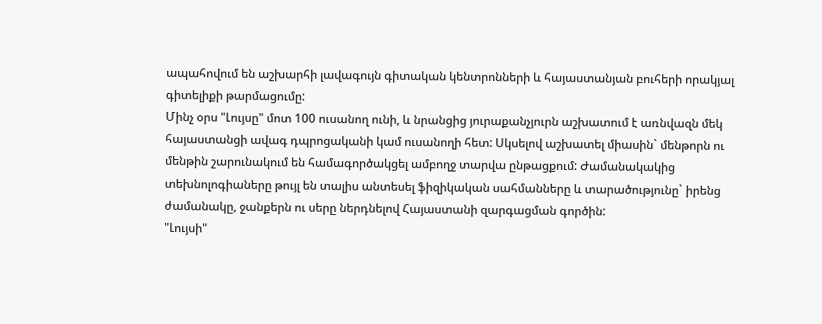ապահովում են աշխարհի լավագույն գիտական կենտրոնների և հայաստանյան բուհերի որակյալ գիտելիքի թարմացումը:
Մինչ օրս "Լույսը" մոտ 100 ուսանող ունի, և նրանցից յուրաքանչյուրն աշխատում է առնվազն մեկ հայաստանցի ավագ դպրոցականի կամ ուսանողի հետ: Սկսելով աշխատել միասին` մենթորն ու մենթին շարունակում են համագործակցել ամբողջ տարվա ընթացքում: Ժամանակակից տեխնոլոգիաները թույլ են տալիս անտեսել ֆիզիկական սահմանները և տարածությունը` իրենց ժամանակը, ջանքերն ու սերը ներդնելով Հայաստանի զարգացման գործին:
"Լույսի"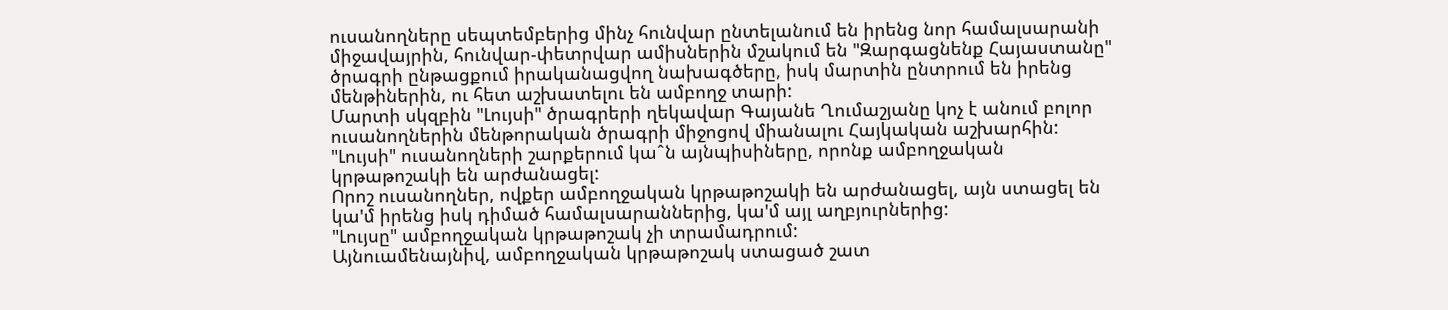ուսանողները սեպտեմբերից մինչ հունվար ընտելանում են իրենց նոր համալսարանի միջավայրին, հունվար-փետրվար ամիսներին մշակում են "Զարգացնենք Հայաստանը" ծրագրի ընթացքում իրականացվող նախագծերը, իսկ մարտին ընտրում են իրենց մենթիներին, ու հետ աշխատելու են ամբողջ տարի:
Մարտի սկզբին "Լույսի" ծրագրերի ղեկավար Գայանե Ղումաշյանը կոչ է անում բոլոր ուսանողներին մենթորական ծրագրի միջոցով միանալու Հայկական աշխարհին:
"Լույսի" ուսանողների շարքերում կաˆն այնպիսիները, որոնք ամբողջական կրթաթոշակի են արժանացել:
Որոշ ուսանողներ, ովքեր ամբողջական կրթաթոշակի են արժանացել, այն ստացել են կա'մ իրենց իսկ դիմած համալսարաններից, կա'մ այլ աղբյուրներից:
"Լույսը" ամբողջական կրթաթոշակ չի տրամադրում:
Այնուամենայնիվ, ամբողջական կրթաթոշակ ստացած շատ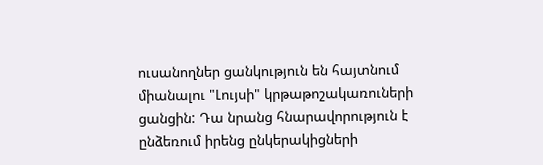ուսանողներ ցանկություն են հայտնում միանալու "Լույսի" կրթաթոշակառուների ցանցին: Դա նրանց հնարավորություն է ընձեռում իրենց ընկերակիցների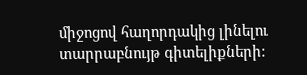միջոցով հաղորդակից լինելու տարրաբնույթ գիտելիքների: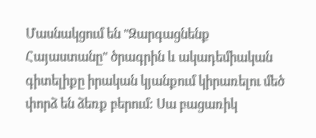Մասնակցում են "Զարգացնենք Հայաստանը" ծրագրին և ակադեմիական գիտելիքը իրական կյանքում կիրառելու մեծ փորձ են ձեռք բերում: Սա բացառիկ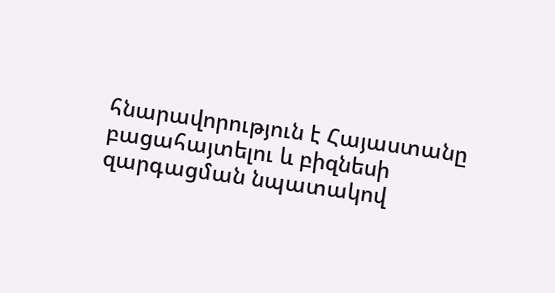հնարավորություն է Հայաստանը բացահայտելու և բիզնեսի զարգացման նպատակով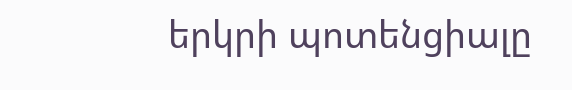երկրի պոտենցիալը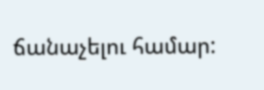ճանաչելու համար: